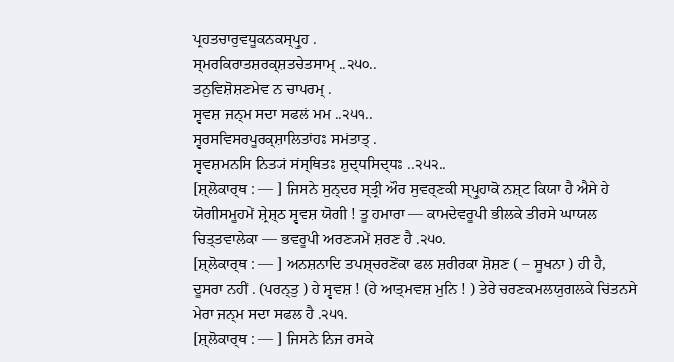ਪ੍ਰਹਤਚਾਰੁਵਧੂਕਨਕਸ੍ਪ੍ਰੁਹ .
ਸ੍ਮਰਕਿਰਾਤਸ਼ਰਕ੍ਸ਼ਤਚੇਤਸਾਮ੍ ..੨੫੦..
ਤਨੁਵਿਸ਼ੋਸ਼ਣਮੇਵ ਨ ਚਾਪਰਮ੍ .
ਸ੍ਵਵਸ਼ ਜਨ੍ਮ ਸਦਾ ਸਫਲਂ ਮਮ ..੨੫੧..
ਸ੍ਵਰਸਵਿਸਰਪੂਰਕ੍ਸ਼ਾਲਿਤਾਂਹਃ ਸਮਂਤਾਤ੍ .
ਸ੍ਵਵਸ਼ਮਨਸਿ ਨਿਤ੍ਯਂ ਸਂਸ੍ਥਿਤਃ ਸ਼ੁਦ੍ਧਸਿਦ੍ਧਃ ..੨੫੨..
[ਸ਼੍ਲੋਕਾਰ੍ਥ : — ] ਜਿਸਨੇ ਸੁਨ੍ਦਰ ਸ੍ਤ੍ਰੀ ਔਰ ਸੁਵਰ੍ਣਕੀ ਸ੍ਪ੍ਰੁਹਾਕੋ ਨਸ਼੍ਟ ਕਿਯਾ ਹੈ ਐਸੇ ਹੇ ਯੋਗੀਸਮੂਹਮੇਂ ਸ਼੍ਰੇਸ਼੍ਠ ਸ੍ਵਵਸ਼ ਯੋਗੀ ! ਤੂ ਹਮਾਰਾ — ਕਾਮਦੇਵਰੂਪੀ ਭੀਲਕੇ ਤੀਰਸੇ ਘਾਯਲ ਚਿਤ੍ਤਵਾਲੇਕਾ — ਭਵਰੂਪੀ ਅਰਣ੍ਯਮੇਂ ਸ਼ਰਣ ਹੈ .੨੫੦.
[ਸ਼੍ਲੋਕਾਰ੍ਥ : — ] ਅਨਸ਼ਨਾਦਿ ਤਪਸ਼੍ਚਰਣੋਂਕਾ ਫਲ ਸ਼ਰੀਰਕਾ ਸ਼ੋਸ਼ਣ ( – ਸੂਖਨਾ ) ਹੀ ਹੈ, ਦੂਸਰਾ ਨਹੀਂ . (ਪਰਨ੍ਤੁ ) ਹੇ ਸ੍ਵਵਸ਼ ! (ਹੇ ਆਤ੍ਮਵਸ਼ ਮੁਨਿ ! ) ਤੇਰੇ ਚਰਣਕਮਲਯੁਗਲਕੇ ਚਿਂਤਨਸੇ ਮੇਰਾ ਜਨ੍ਮ ਸਦਾ ਸਫਲ ਹੈ .੨੫੧.
[ਸ਼੍ਲੋਕਾਰ੍ਥ : — ] ਜਿਸਨੇ ਨਿਜ ਰਸਕੇ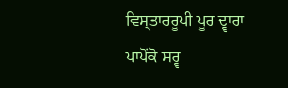ਵਿਸ੍ਤਾਰਰੂਪੀ ਪੂਰ ਦ੍ਵਾਰਾ ਪਾਪੋਂਕੋ ਸਰ੍ਵ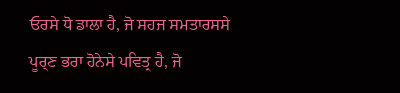ਓਰਸੇ ਧੋ ਡਾਲਾ ਹੈ, ਜੋ ਸਹਜ ਸਮਤਾਰਸਸੇ ਪੂਰ੍ਣ ਭਰਾ ਹੋਨੇਸੇ ਪਵਿਤ੍ਰ ਹੈ, ਜੋ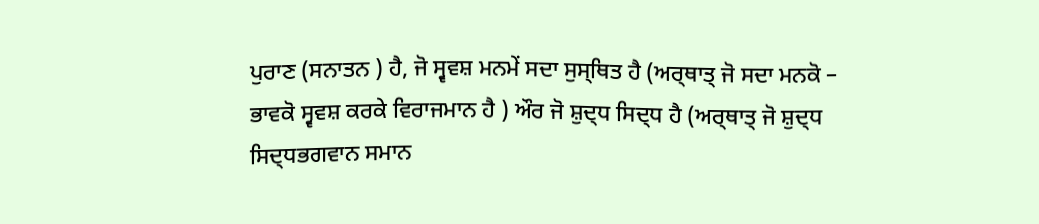ਪੁਰਾਣ (ਸਨਾਤਨ ) ਹੈ, ਜੋ ਸ੍ਵਵਸ਼ ਮਨਮੇਂ ਸਦਾ ਸੁਸ੍ਥਿਤ ਹੈ (ਅਰ੍ਥਾਤ੍ ਜੋ ਸਦਾ ਮਨਕੋ – ਭਾਵਕੋ ਸ੍ਵਵਸ਼ ਕਰਕੇ ਵਿਰਾਜਮਾਨ ਹੈ ) ਔਰ ਜੋ ਸ਼ੁਦ੍ਧ ਸਿਦ੍ਧ ਹੈ (ਅਰ੍ਥਾਤ੍ ਜੋ ਸ਼ੁਦ੍ਧ ਸਿਦ੍ਧਭਗਵਾਨ ਸਮਾਨ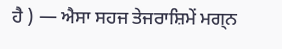ਹੈ ) — ਐਸਾ ਸਹਜ ਤੇਜਰਾਸ਼ਿਮੇਂ ਮਗ੍ਨ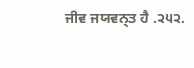ਜੀਵ ਜਯਵਨ੍ਤ ਹੈ .੨੫੨.